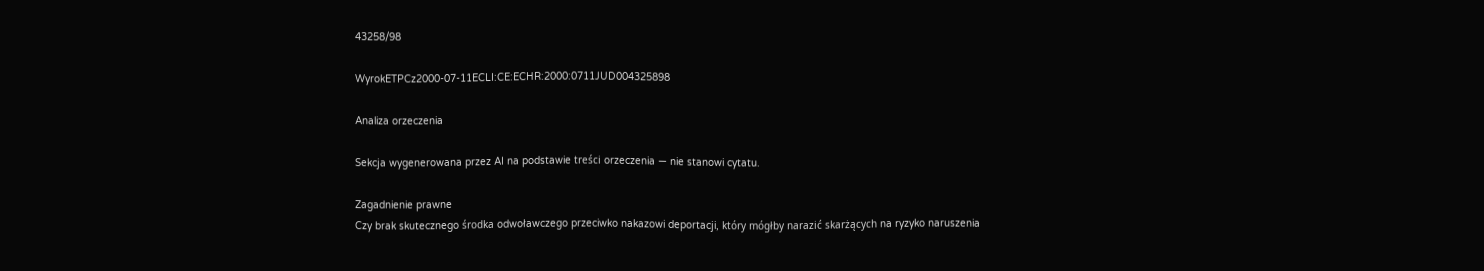43258/98

WyrokETPCz2000-07-11ECLI:CE:ECHR:2000:0711JUD004325898

Analiza orzeczenia

Sekcja wygenerowana przez AI na podstawie treści orzeczenia — nie stanowi cytatu.

Zagadnienie prawne
Czy brak skutecznego środka odwoławczego przeciwko nakazowi deportacji, który mógłby narazić skarżących na ryzyko naruszenia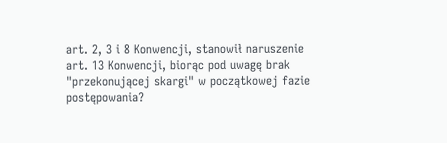art. 2, 3 i 8 Konwencji, stanowił naruszenie art. 13 Konwencji, biorąc pod uwagę brak "przekonującej skargi" w początkowej fazie postępowania?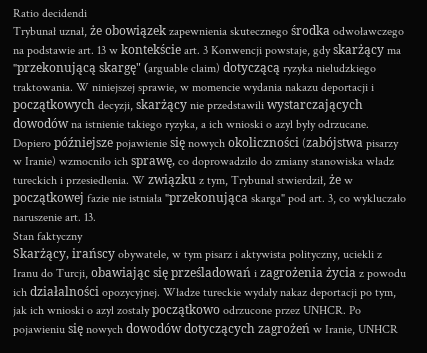Ratio decidendi
Trybunał uznał, że obowiązek zapewnienia skutecznego środka odwoławczego na podstawie art. 13 w kontekście art. 3 Konwencji powstaje, gdy skarżący ma "przekonującą skargę" (arguable claim) dotyczącą ryzyka nieludzkiego traktowania. W niniejszej sprawie, w momencie wydania nakazu deportacji i początkowych decyzji, skarżący nie przedstawili wystarczających dowodów na istnienie takiego ryzyka, a ich wnioski o azyl były odrzucane. Dopiero późniejsze pojawienie się nowych okoliczności (zabójstwa pisarzy w Iranie) wzmocniło ich sprawę, co doprowadziło do zmiany stanowiska władz tureckich i przesiedlenia. W związku z tym, Trybunał stwierdził, że w początkowej fazie nie istniała "przekonująca skarga" pod art. 3, co wykluczało naruszenie art. 13.
Stan faktyczny
Skarżący, irańscy obywatele, w tym pisarz i aktywista polityczny, uciekli z Iranu do Turcji, obawiając się prześladowań i zagrożenia życia z powodu ich działalności opozycyjnej. Władze tureckie wydały nakaz deportacji po tym, jak ich wnioski o azyl zostały początkowo odrzucone przez UNHCR. Po pojawieniu się nowych dowodów dotyczących zagrożeń w Iranie, UNHCR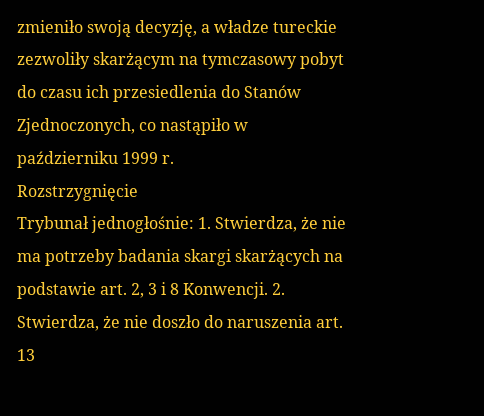zmieniło swoją decyzję, a władze tureckie zezwoliły skarżącym na tymczasowy pobyt do czasu ich przesiedlenia do Stanów Zjednoczonych, co nastąpiło w październiku 1999 r.
Rozstrzygnięcie
Trybunał jednogłośnie: 1. Stwierdza, że nie ma potrzeby badania skargi skarżących na podstawie art. 2, 3 i 8 Konwencji. 2. Stwierdza, że nie doszło do naruszenia art. 13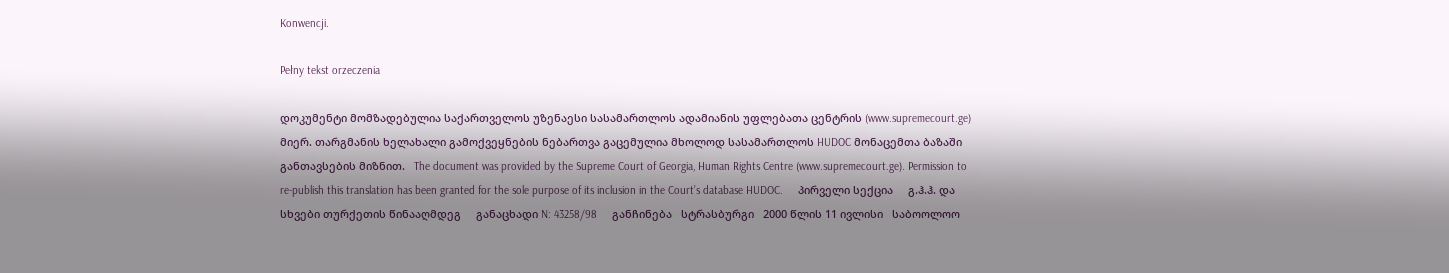Konwencji.

Pełny tekst orzeczenia

დოკუმენტი მომზადებულია საქართველოს უზენაესი სასამართლოს ადამიანის უფლებათა ცენტრის (www.supremecourt.ge) მიერ. თარგმანის ხელახალი გამოქვეყნების ნებართვა გაცემულია მხოლოდ სასამართლოს HUDOC მონაცემთა ბაზაში განთავსების მიზნით.   The document was provided by the Supreme Court of Georgia, Human Rights Centre (www.supremecourt.ge). Permission to re-publish this translation has been granted for the sole purpose of its inclusion in the Court’s database HUDOC.     პირველი სექცია     გ.ჰ.ჰ. და სხვები თურქეთის წინააღმდეგ     განაცხადი N: 43258/98     განჩინება   სტრასბურგი   2000 წლის 11 ივლისი   საბოოლოო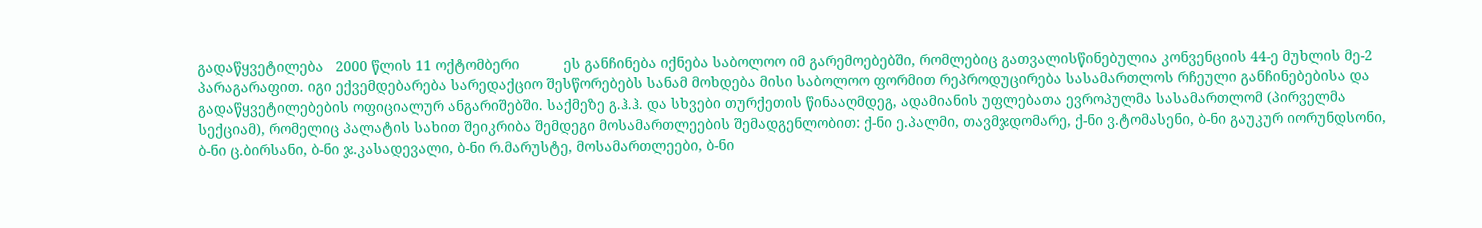გადაწყვეტილება   2000 წლის 11 ოქტომბერი           ეს განჩინება იქნება საბოლოო იმ გარემოებებში, რომლებიც გათვალისწინებულია კონვენციის 44-ე მუხლის მე-2 პარაგარაფით. იგი ექვემდებარება სარედაქციო შესწორებებს სანამ მოხდება მისი საბოლოო ფორმით რეპროდუცირება სასამართლოს რჩეული განჩინებებისა და გადაწყვეტილებების ოფიციალურ ანგარიშებში. საქმეზე გ.ჰ.ჰ. და სხვები თურქეთის წინააღმდეგ, ადამიანის უფლებათა ევროპულმა სასამართლომ (პირველმა სექციამ), რომელიც პალატის სახით შეიკრიბა შემდეგი მოსამართლეების შემადგენლობით: ქ-ნი ე.პალმი, თავმჯდომარე, ქ-ნი ვ.ტომასენი, ბ-ნი გაუკურ იორუნდსონი, ბ-ნი ც.ბირსანი, ბ-ნი ჯ.კასადევალი, ბ-ნი რ.მარუსტე, მოსამართლეები, ბ-ნი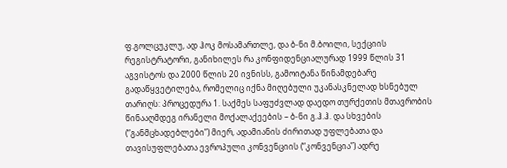ფ.გოლცუკლუ, ად ჰოკ მოსამართლე, და ბ-ნი მ.ბოილი, სექციის რეგისტრატორი, განიხილეს რა კონფიდენციალურად 1999 წლის 31 აგვისტოს და 2000 წლის 20 ივნისს, გამოიტანა წინამდებარე გადაწყვეტილება, რომელიც იქნა მიღებული უკანასკნელად ხსნებულ თარიღს: პროცედურა 1. საქმეს საფუძვლად დაედო თურქეთის მთავრობის წინააღმდეგ ირანელი მოქალაქეების – ბ-ნი გ.ჰ.ჰ. და სხვების (“განმცხადებლები”) მიერ, ადამიანის ძირითად უფლებათა და თავისუფლებათა ევროპული კონვენციის (“კონვენცია”) ადრე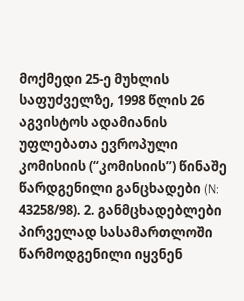მოქმედი 25-ე მუხლის საფუძველზე, 1998 წლის 26 აგვისტოს ადამიანის უფლებათა ევროპული კომისიის (“კომისიის”) წინაშე წარდგენილი განცხადები (N: 43258/98). 2. განმცხადებლები პირველად სასამართლოში წარმოდგენილი იყვნენ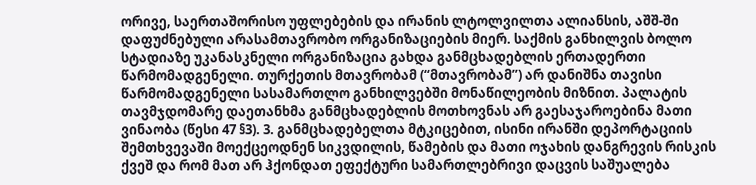ორივე, საერთაშორისო უფლებების და ირანის ლტოლვილთა ალიანსის, აშშ-ში დაფუძნებული არასამთავრობო ორგანიზაციების მიერ. საქმის განხილვის ბოლო სტადიაზე უკანასკნელი ორგანიზაცია გახდა განმცხადებლის ერთადერთი წარმომადგენელი. თურქეთის მთავრობამ (“მთავრობამ”) არ დანიშნა თავისი წარმომადგენელი სასამართლო განხილვებში მონაწილეობის მიზნით. პალატის თავმჯდომარე დაეთანხმა განმცხადებლის მოთხოვნას არ გაესაჯაროებინა მათი ვინაობა (წესი 47 §3). 3. განმცხადებელთა მტკიცებით, ისინი ირანში დეპორტაციის შემთხვევაში მოექცეოდნენ სიკვდილის, წამების და მათი ოჯახის დანგრევის რისკის ქვეშ და რომ მათ არ ჰქონდათ ეფექტური სამართლებრივი დაცვის საშუალება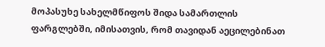მოპასუხე სახელმწიფოს შიდა სამართლის ფარგლებში, იმისათვის, რომ თავიდან აეცილებინათ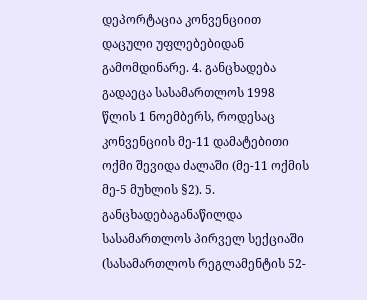დეპორტაცია კონვენციით დაცული უფლებებიდან გამომდინარე. 4. განცხადება გადაეცა სასამართლოს 1998 წლის 1 ნოემბერს, როდესაც კონვენციის მე-11 დამატებითი ოქმი შევიდა ძალაში (მე-11 ოქმის მე-5 მუხლის §2). 5. განცხადებაგანაწილდა სასამართლოს პირველ სექციაში (სასამართლოს რეგლამენტის 52-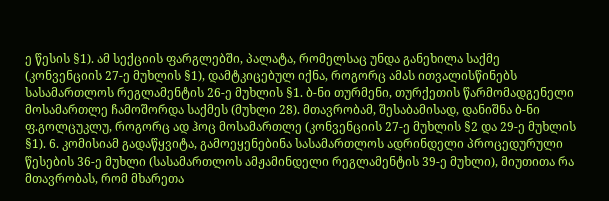ე წესის §1). ამ სექციის ფარგლებში, პალატა, რომელსაც უნდა განეხილა საქმე (კონვენციის 27-ე მუხლის §1), დამტკიცებულ იქნა, როგორც ამას ითვალისწინებს სასამართლოს რეგლამენტის 26-ე მუხლის §1. ბ-ნი თურმენი, თურქეთის წარმომადგენელი მოსამართლე ჩამოშორდა საქმეს (მუხლი 28). მთავრობამ, შესაბამისად, დანიშნა ბ-ნი ფ.გოლცუკლუ, როგორც ად ჰოც მოსამართლე (კონვენციის 27-ე მუხლის §2 და 29-ე მუხლის §1). 6. კომისიამ გადაწყვიტა, გამოეყენებინა სასამართლოს ადრინდელი პროცედურული წესების 36-ე მუხლი (სასამართლოს ამჟამინდელი რეგლამენტის 39-ე მუხლი), მიუთითა რა მთავრობას, რომ მხარეთა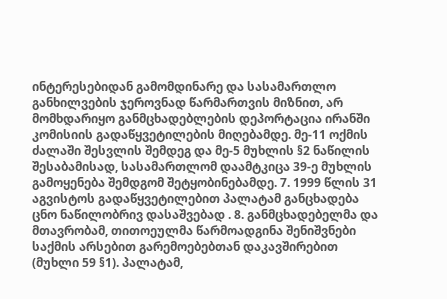ინტერესებიდან გამომდინარე და სასამართლო განხილვების ჯეროვნად წარმართვის მიზნით, არ მომხდარიყო განმცხადებლების დეპორტაცია ირანში კომისიის გადაწყვეტილების მიღებამდე. მე-11 ოქმის ძალაში შესვლის შემდეგ და მე-5 მუხლის §2 ნაწილის შესაბამისად, სასამართლომ დაამტკიცა 39-ე მუხლის გამოყენება შემდგომ შეტყობინებამდე. 7. 1999 წლის 31 აგვისტოს გადაწყვეტილებით პალატამ განცხადება ცნო ნაწილობრივ დასაშვებად . 8. განმცხადებელმა და მთავრობამ, თითოეულმა წარმოადგინა შენიშვნები საქმის არსებით გარემოებებთან დაკავშირებით (მუხლი 59 §1). პალატამ,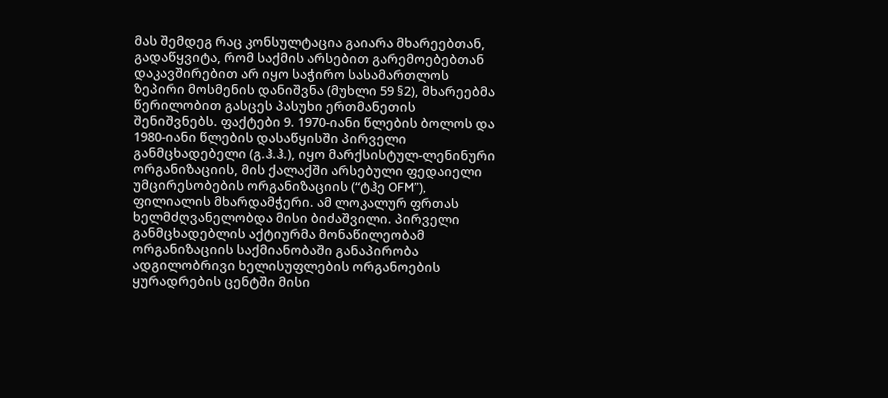მას შემდეგ რაც კონსულტაცია გაიარა მხარეებთან, გადაწყვიტა, რომ საქმის არსებით გარემოებებთან დაკავშირებით არ იყო საჭირო სასამართლოს ზეპირი მოსმენის დანიშვნა (მუხლი 59 §2), მხარეებმა წერილობით გასცეს პასუხი ერთმანეთის შენიშვნებს. ფაქტები 9. 1970-იანი წლების ბოლოს და 1980-იანი წლების დასაწყისში პირველი განმცხადებელი (გ.ჰ.ჰ.), იყო მარქსისტულ-ლენინური ორგანიზაციის, მის ქალაქში არსებული ფედაიელი უმცირესობების ორგანიზაციის (“ტჰე OFM”), ფილიალის მხარდამჭერი. ამ ლოკალურ ფრთას ხელმძღვანელობდა მისი ბიძაშვილი. პირველი განმცხადებლის აქტიურმა მონაწილეობამ ორგანიზაციის საქმიანობაში განაპირობა ადგილობრივი ხელისუფლების ორგანოების ყურადრების ცენტში მისი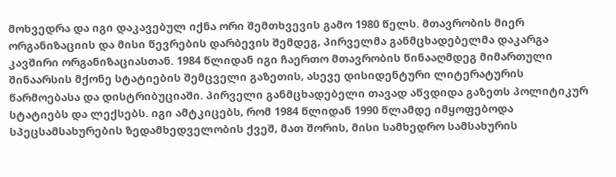მოხვედრა და იგი დაკავებულ იქნა ორი შემთხვევის გამო 1980 წელს. მთავრობის მიერ ორგანიზაციის და მისი წევრების დარბევის შემდეგ, პირველმა განმცხადებელმა დაკარგა კავშირი ორგანიზაციასთან. 1984 წლიდან იგი ჩაერთო მთავრობის წინააღმდეგ მიმართული შინაარსის მქონე სტატიების შემცველი გაზეთის, ასევე დისიდენტური ლიტერატურის წარმოებასა და დისტრიბუციაში. პირველი განმცხადებელი თავად აწვდიდა გაზეთს პოლიტიკურ სტატიებს და ლექსებს. იგი ამტკიცებს, რომ 1984 წლიდან 1990 წლამდე იმყოფებოდა სპეცსამსახურების ზედამხედველობის ქვეშ, მათ შორის, მისი სამხედრო სამსახურის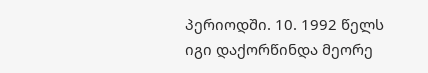პერიოდში. 10. 1992 წელს იგი დაქორწინდა მეორე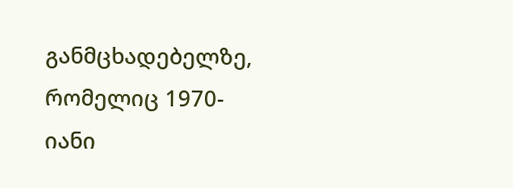განმცხადებელზე, რომელიც 1970-იანი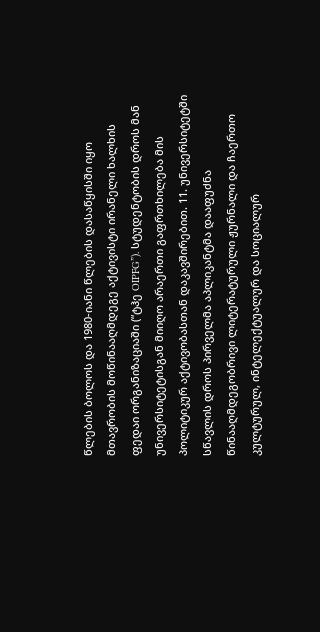წლების ბოლოს და 1980-იანი წლების დასაწყისში იყო მთავრობის მოწინააღმდეგე აქტივისტი ირანელი ხალხის ფედაი ორგანიზაციაში (“ტჰე OIPFG”). სტუდენტობის დროს მან უნივერსიტეტისგან მიიღო არაერთი გაფრთხილება მის პოლიტიკურ აქტივობასთან დაკავშირებით. 11. უნივერსიტეტში სწავლის დროს პირველმა აპლიკანტმა დააფუძნა წინააღმდეგობრივი ლიტერატურული ჟურნალი და ჩაერთო კულტურულ, ინტელექტუალურ და სოციალურ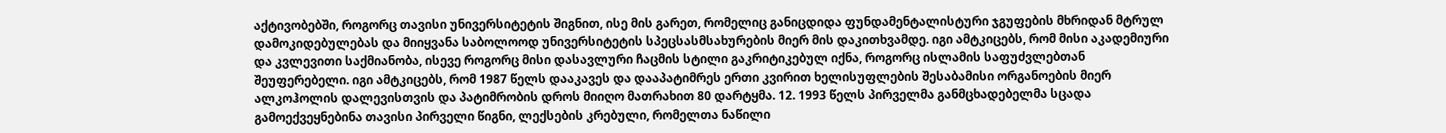აქტივობებში, როგორც თავისი უნივერსიტეტის შიგნით, ისე მის გარეთ, რომელიც განიცდიდა ფუნდამენტალისტური ჯგუფების მხრიდან მტრულ დამოკიდებულებას და მიიყვანა საბოლოოდ უნივერსიტეტის სპეცსასმსახურების მიერ მის დაკითხვამდე. იგი ამტკიცებს, რომ მისი აკადემიური და კვლევითი საქმიანობა, ისევე როგორც მისი დასავლური ჩაცმის სტილი გაკრიტიკებულ იქნა, როგორც ისლამის საფუძვლებთან შეუფერებელი. იგი ამტკიცებს, რომ 1987 წელს დააკავეს და დააპატიმრეს ერთი კვირით ხელისუფლების შესაბამისი ორგანოების მიერ ალკოჰოლის დალევისთვის და პატიმრობის დროს მიიღო მათრახით 80 დარტყმა. 12. 1993 წელს პირველმა განმცხადებელმა სცადა გამოექვეყნებინა თავისი პირველი წიგნი, ლექსების კრებული, რომელთა ნაწილი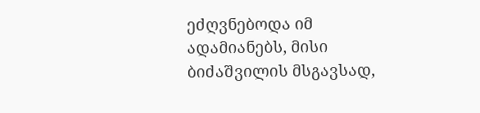ეძღვნებოდა იმ ადამიანებს, მისი ბიძაშვილის მსგავსად,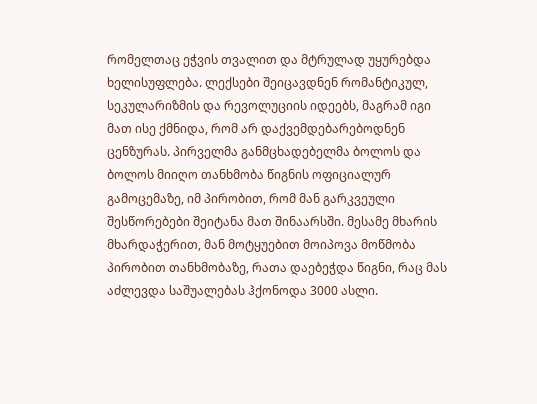რომელთაც ეჭვის თვალით და მტრულად უყურებდა ხელისუფლება. ლექსები შეიცავდნენ რომანტიკულ, სეკულარიზმის და რევოლუციის იდეებს, მაგრამ იგი მათ ისე ქმნიდა, რომ არ დაქვემდებარებოდნენ ცენზურას. პირველმა განმცხადებელმა ბოლოს და ბოლოს მიიღო თანხმობა წიგნის ოფიციალურ გამოცემაზე, იმ პირობით, რომ მან გარკვეული შესწორებები შეიტანა მათ შინაარსში. მესამე მხარის მხარდაჭერით, მან მოტყუებით მოიპოვა მოწმობა პირობით თანხმობაზე, რათა დაებეჭდა წიგნი, რაც მას აძლევდა საშუალებას ჰქონოდა 3000 ასლი.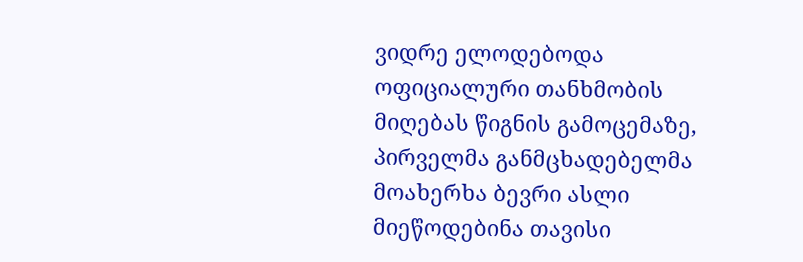ვიდრე ელოდებოდა ოფიციალური თანხმობის მიღებას წიგნის გამოცემაზე, პირველმა განმცხადებელმა მოახერხა ბევრი ასლი მიეწოდებინა თავისი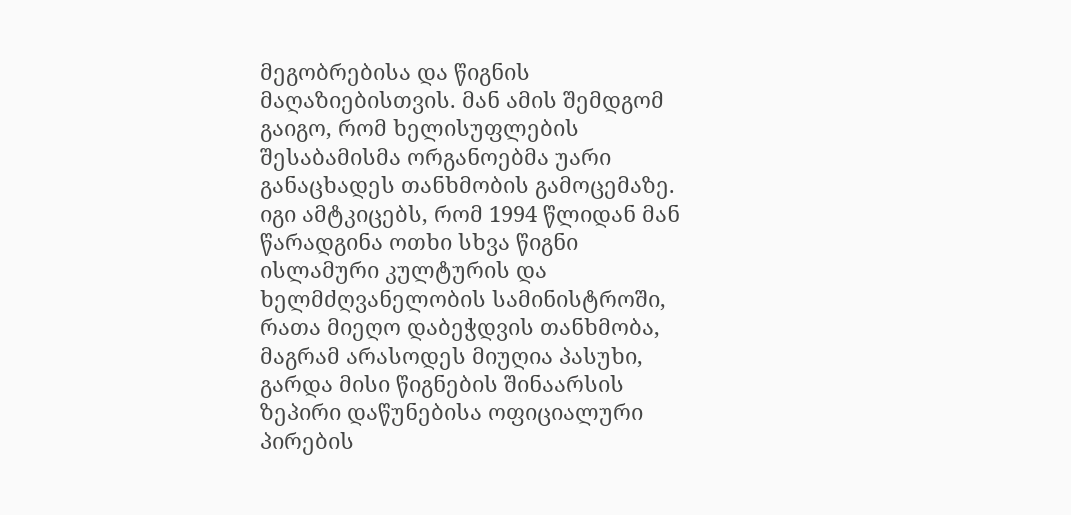მეგობრებისა და წიგნის მაღაზიებისთვის. მან ამის შემდგომ გაიგო, რომ ხელისუფლების შესაბამისმა ორგანოებმა უარი განაცხადეს თანხმობის გამოცემაზე. იგი ამტკიცებს, რომ 1994 წლიდან მან წარადგინა ოთხი სხვა წიგნი ისლამური კულტურის და ხელმძღვანელობის სამინისტროში, რათა მიეღო დაბეჭდვის თანხმობა, მაგრამ არასოდეს მიუღია პასუხი, გარდა მისი წიგნების შინაარსის ზეპირი დაწუნებისა ოფიციალური პირების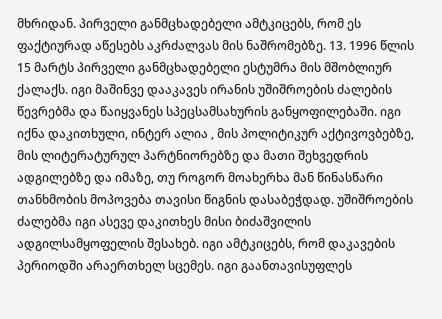მხრიდან. პირველი განმცხადებელი ამტკიცებს, რომ ეს ფაქტიურად აწესებს აკრძალვას მის ნაშრომებზე. 13. 1996 წლის 15 მარტს პირველი განმცხადებელი ესტუმრა მის მშობლიურ ქალაქს. იგი მაშინვე დააკავეს ირანის უშიშროების ძალების წევრებმა და წაიყვანეს სპეცსამსახურის განყოფილებაში. იგი იქნა დაკითხული, ინტერ ალია , მის პოლიტიკურ აქტივოვბებზე, მის ლიტერატურულ პარტნიორებზე და მათი შეხვედრის ადგილებზე და იმაზე, თუ როგორ მოახერხა მან წინასწარი თანხმობის მოპოვება თავისი წიგნის დასაბეჭდად. უშიშროების ძალებმა იგი ასევე დაკითხეს მისი ბიძაშვილის ადგილსამყოფელის შესახებ. იგი ამტკიცებს, რომ დაკავების პერიოდში არაერთხელ სცემეს. იგი გაანთავისუფლეს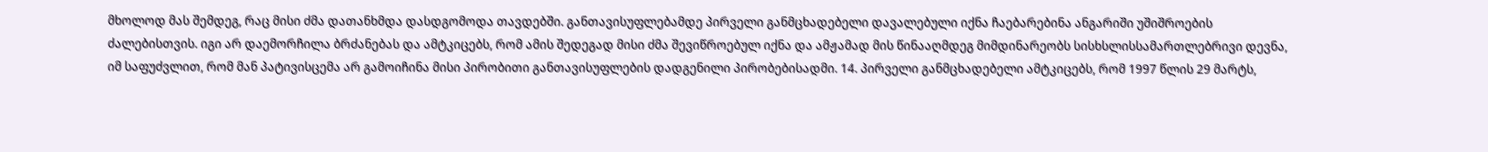მხოლოდ მას შემდეგ, რაც მისი ძმა დათანხმდა დასდგომოდა თავდებში. განთავისუფლებამდე პირველი განმცხადებელი დავალებული იქნა ჩაებარებინა ანგარიში უშიშროების ძალებისთვის. იგი არ დაემორჩილა ბრძანებას და ამტკიცებს, რომ ამის შედეგად მისი ძმა შევიწროებულ იქნა და ამჟამად მის წინააღმდეგ მიმდინარეობს სისხსლისსამართლებრივი დევნა, იმ საფუძვლით, რომ მან პატივისცემა არ გამოიჩინა მისი პირობითი განთავისუფლების დადგენილი პირობებისადმი. 14. პირველი განმცხადებელი ამტკიცებს, რომ 1997 წლის 29 მარტს,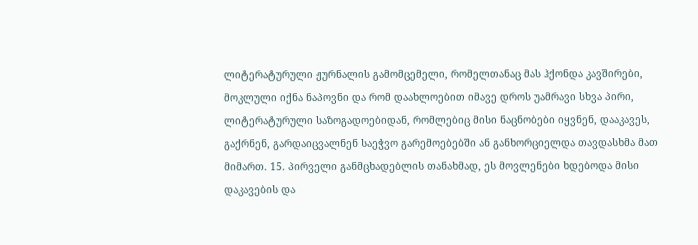ლიტერატურული ჟურნალის გამომცემელი, რომელთანაც მას ჰქონდა კავშირები, მოკლული იქნა ნაპოვნი და რომ დაახლოებით იმავე დროს უამრავი სხვა პირი, ლიტერატურული საზოგადოებიდან, რომლებიც მისი ნაცნობები იყვნენ, დააკავეს, გაქრნენ, გარდაიცვალნენ საეჭვო გარემოებებში ან განხორციელდა თავდასხმა მათ მიმართ. 15. პირველი განმცხადებლის თანახმად, ეს მოვლენები ხდებოდა მისი დაკავების და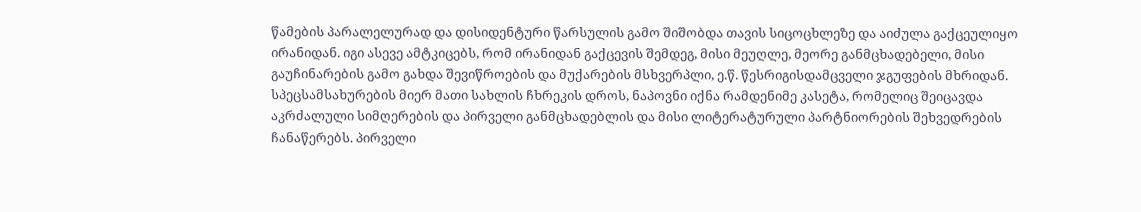წამების პარალელურად და დისიდენტური წარსულის გამო შიშობდა თავის სიცოცხლეზე და აიძულა გაქცეულიყო ირანიდან. იგი ასევე ამტკიცებს, რომ ირანიდან გაქცევის შემდეგ, მისი მეუღლე, მეორე განმცხადებელი, მისი გაუჩინარების გამო გახდა შევიწროების და მუქარების მსხვერპლი, ე.წ. წესრიგისდამცველი ჯგუფების მხრიდან. სპეცსამსახურების მიერ მათი სახლის ჩხრეკის დროს, ნაპოვნი იქნა რამდენიმე კასეტა, რომელიც შეიცავდა აკრძალული სიმღერების და პირველი განმცხადებლის და მისი ლიტერატურული პარტნიორების შეხვედრების ჩანაწერებს. პირველი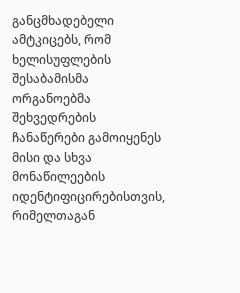განცმხადებელი ამტკიცებს, რომ ხელისუფლების შესაბამისმა ორგანოებმა შეხვედრების ჩანაწერები გამოიყენეს მისი და სხვა მონაწილეების იდენტიფიცირებისთვის, რიმელთაგან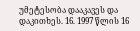უმეტესობა დააკავეს და დაკითხეს. 16. 1997 წლის 16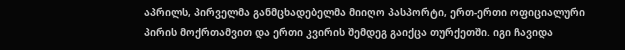აპრილს, პირველმა განმცხადებელმა მიიღო პასპორტი, ერთ-ერთი ოფიციალური პირის მოქრთამვით და ერთი კვირის შემდეგ გაიქცა თურქეთში. იგი ჩავიდა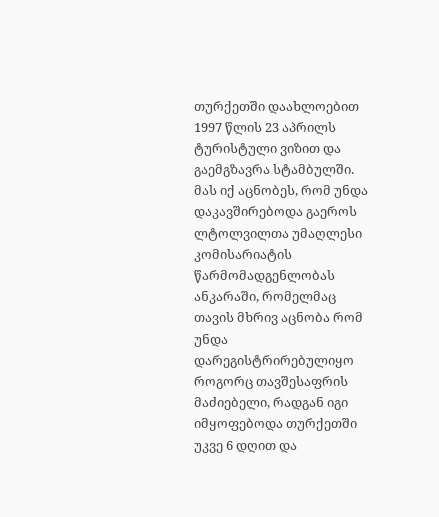თურქეთში დაახლოებით 1997 წლის 23 აპრილს ტურისტული ვიზით და გაემგზავრა სტამბულში. მას იქ აცნობეს, რომ უნდა დაკავშირებოდა გაეროს ლტოლვილთა უმაღლესი კომისარიატის წარმომადგენლობას ანკარაში, რომელმაც თავის მხრივ აცნობა რომ უნდა დარეგისტრირებულიყო როგორც თავშესაფრის მაძიებელი, რადგან იგი იმყოფებოდა თურქეთში უკვე 6 დღით და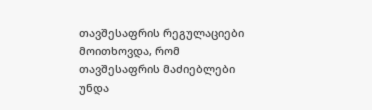თავშესაფრის რეგულაციები მოითხოვდა, რომ თავშესაფრის მაძიებლები უნდა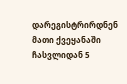დარეგისტრირდნენ მათი ქვეყანაში ჩასვლიდან 5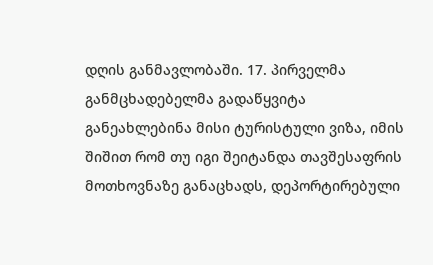დღის განმავლობაში. 17. პირველმა განმცხადებელმა გადაწყვიტა განეახლებინა მისი ტურისტული ვიზა, იმის შიშით რომ თუ იგი შეიტანდა თავშესაფრის მოთხოვნაზე განაცხადს, დეპორტირებული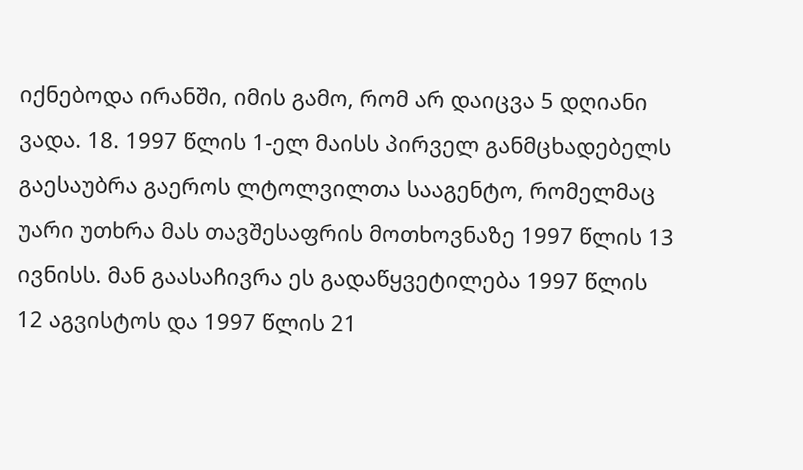იქნებოდა ირანში, იმის გამო, რომ არ დაიცვა 5 დღიანი ვადა. 18. 1997 წლის 1-ელ მაისს პირველ განმცხადებელს გაესაუბრა გაეროს ლტოლვილთა სააგენტო, რომელმაც უარი უთხრა მას თავშესაფრის მოთხოვნაზე 1997 წლის 13 ივნისს. მან გაასაჩივრა ეს გადაწყვეტილება 1997 წლის 12 აგვისტოს და 1997 წლის 21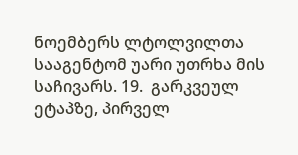ნოემბერს ლტოლვილთა სააგენტომ უარი უთრხა მის საჩივარს. 19.  გარკვეულ ეტაპზე, პირველ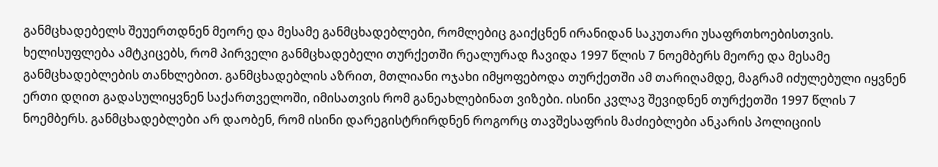განმცხადებელს შეუერთდნენ მეორე და მესამე განმცხადებლები, რომლებიც გაიქცნენ ირანიდან საკუთარი უსაფრთხოებისთვის. ხელისუფლება ამტკიცებს, რომ პირველი განმცხადებელი თურქეთში რეალურად ჩავიდა 1997 წლის 7 ნოემბერს მეორე და მესამე განმცხადებლების თანხლებით. განმცხადებლის აზრით, მთლიანი ოჯახი იმყოფებოდა თურქეთში ამ თარიღამდე, მაგრამ იძულებული იყვნენ ერთი დღით გადასულიყვნენ საქართველოში, იმისათვის რომ განეახლებინათ ვიზები. ისინი კვლავ შევიდნენ თურქეთში 1997 წლის 7 ნოემბერს. განმცხადებლები არ დაობენ, რომ ისინი დარეგისტრირდნენ როგორც თავშესაფრის მაძიებლები ანკარის პოლიციის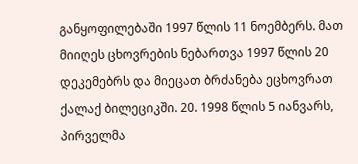განყოფილებაში 1997 წლის 11 ნოემბერს. მათ მიიღეს ცხოვრების ნებართვა 1997 წლის 20 დეკემებრს და მიეცათ ბრძანება ეცხოვრათ ქალაქ ბილეციკში. 20. 1998 წლის 5 იანვარს, პირველმა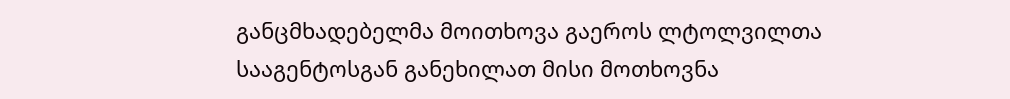განცმხადებელმა მოითხოვა გაეროს ლტოლვილთა სააგენტოსგან განეხილათ მისი მოთხოვნა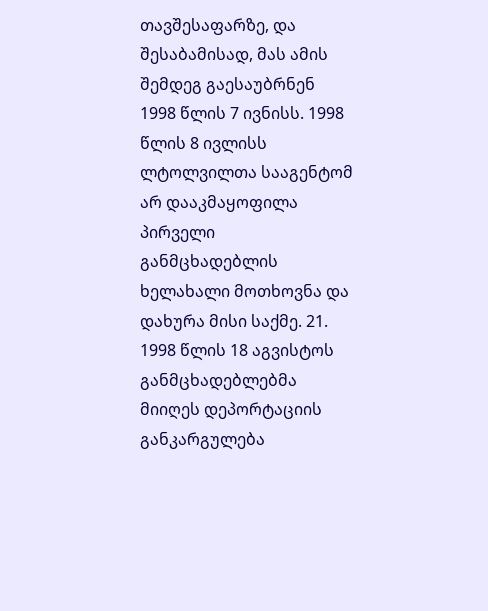თავშესაფარზე, და შესაბამისად, მას ამის შემდეგ გაესაუბრნენ 1998 წლის 7 ივნისს. 1998 წლის 8 ივლისს ლტოლვილთა სააგენტომ არ დააკმაყოფილა პირველი განმცხადებლის ხელახალი მოთხოვნა და დახურა მისი საქმე. 21. 1998 წლის 18 აგვისტოს განმცხადებლებმა მიიღეს დეპორტაციის განკარგულება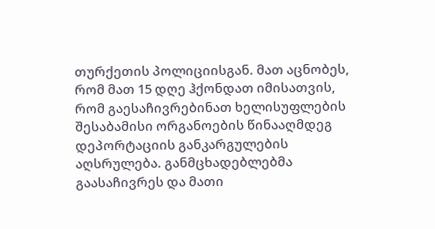თურქეთის პოლიციისგან. მათ აცნობეს, რომ მათ 15 დღე ჰქონდათ იმისათვის, რომ გაესაჩივრებინათ ხელისუფლების შესაბამისი ორგანოების წინააღმდეგ დეპორტაციის განკარგულების აღსრულება. განმცხადებლებმა გაასაჩივრეს და მათი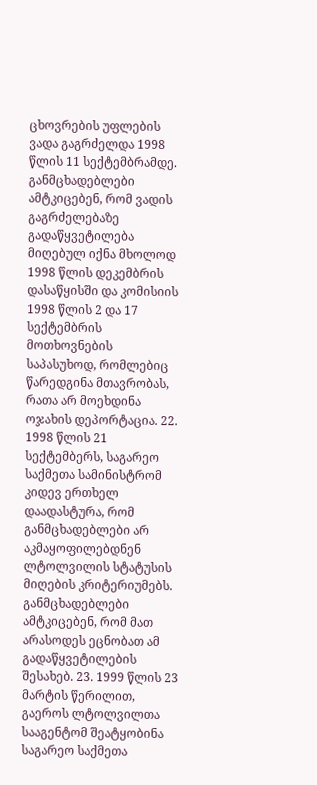ცხოვრების უფლების ვადა გაგრძელდა 1998 წლის 11 სექტემბრამდე. განმცხადებლები ამტკიცებენ, რომ ვადის გაგრძელებაზე გადაწყვეტილება მიღებულ იქნა მხოლოდ 1998 წლის დეკემბრის დასაწყისში და კომისიის 1998 წლის 2 და 17 სექტემბრის მოთხოვნების საპასუხოდ, რომლებიც წარედგინა მთავრობას, რათა არ მოეხდინა ოჯახის დეპორტაცია. 22. 1998 წლის 21 სექტემბერს, საგარეო საქმეთა სამინისტრომ კიდევ ერთხელ დაადასტურა, რომ განმცხადებლები არ აკმაყოფილებდნენ ლტოლვილის სტატუსის მიღების კრიტერიუმებს. განმცხადებლები ამტკიცებენ, რომ მათ არასოდეს ეცნობათ ამ გადაწყვეტილების შესახებ. 23. 1999 წლის 23 მარტის წერილით, გაეროს ლტოლვილთა სააგენტომ შეატყობინა საგარეო საქმეთა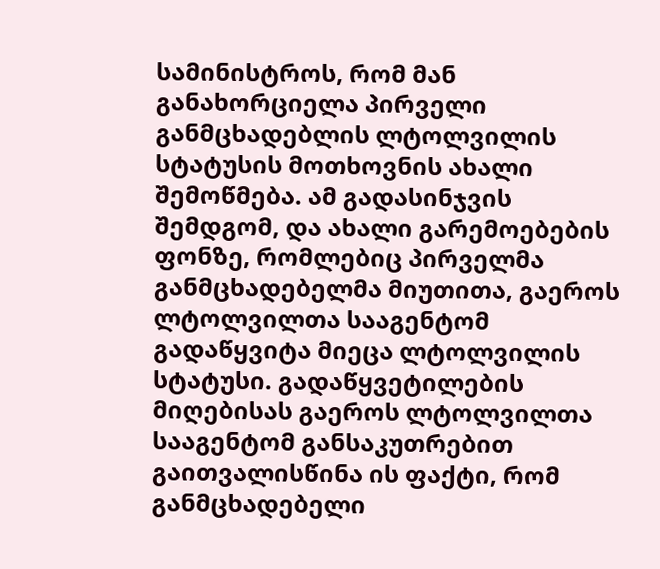სამინისტროს, რომ მან განახორციელა პირველი განმცხადებლის ლტოლვილის სტატუსის მოთხოვნის ახალი შემოწმება. ამ გადასინჯვის შემდგომ, და ახალი გარემოებების ფონზე, რომლებიც პირველმა განმცხადებელმა მიუთითა, გაეროს ლტოლვილთა სააგენტომ გადაწყვიტა მიეცა ლტოლვილის სტატუსი. გადაწყვეტილების მიღებისას გაეროს ლტოლვილთა სააგენტომ განსაკუთრებით გაითვალისწინა ის ფაქტი, რომ განმცხადებელი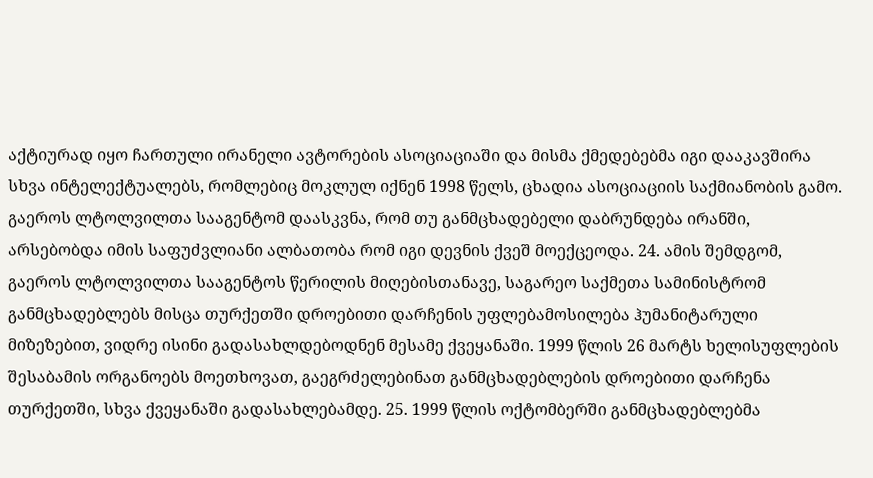აქტიურად იყო ჩართული ირანელი ავტორების ასოციაციაში და მისმა ქმედებებმა იგი დააკავშირა სხვა ინტელექტუალებს, რომლებიც მოკლულ იქნენ 1998 წელს, ცხადია ასოციაციის საქმიანობის გამო. გაეროს ლტოლვილთა სააგენტომ დაასკვნა, რომ თუ განმცხადებელი დაბრუნდება ირანში, არსებობდა იმის საფუძვლიანი ალბათობა რომ იგი დევნის ქვეშ მოექცეოდა. 24. ამის შემდგომ, გაეროს ლტოლვილთა სააგენტოს წერილის მიღებისთანავე, საგარეო საქმეთა სამინისტრომ განმცხადებლებს მისცა თურქეთში დროებითი დარჩენის უფლებამოსილება ჰუმანიტარული მიზეზებით, ვიდრე ისინი გადასახლდებოდნენ მესამე ქვეყანაში. 1999 წლის 26 მარტს ხელისუფლების შესაბამის ორგანოებს მოეთხოვათ, გაეგრძელებინათ განმცხადებლების დროებითი დარჩენა თურქეთში, სხვა ქვეყანაში გადასახლებამდე. 25. 1999 წლის ოქტომბერში განმცხადებლებმა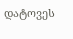დატოვეს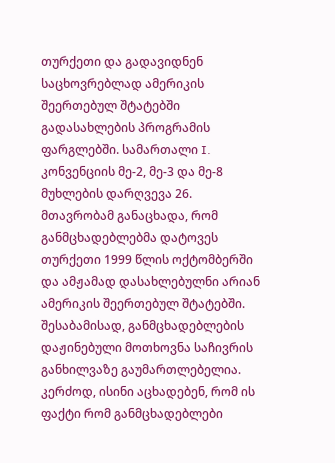თურქეთი და გადავიდნენ საცხოვრებლად ამერიკის შეერთებულ შტატებში გადასახლების პროგრამის ფარგლებში. სამართალი I. კონვენციის მე-2, მე-3 და მე-8 მუხლების დარღვევა 26.  მთავრობამ განაცხადა, რომ განმცხადებლებმა დატოვეს თურქეთი 1999 წლის ოქტომბერში და ამჟამად დასახლებულნი არიან ამერიკის შეერთებულ შტატებში. შესაბამისად, განმცხადებლების დაჟინებული მოთხოვნა საჩივრის განხილვაზე გაუმართლებელია. კერძოდ, ისინი აცხადებენ, რომ ის ფაქტი რომ განმცხადებლები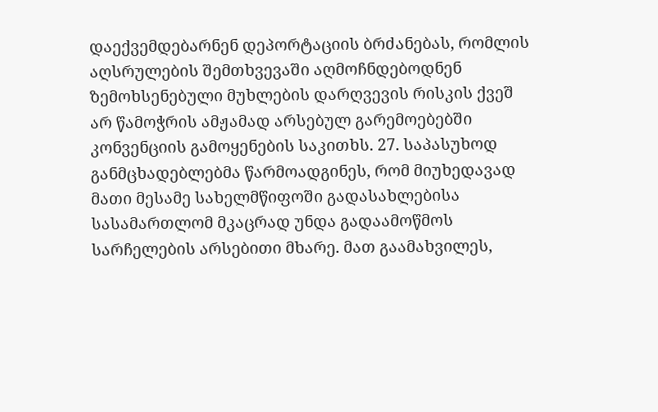დაექვემდებარნენ დეპორტაციის ბრძანებას, რომლის აღსრულების შემთხვევაში აღმოჩნდებოდნენ ზემოხსენებული მუხლების დარღვევის რისკის ქვეშ არ წამოჭრის ამჟამად არსებულ გარემოებებში კონვენციის გამოყენების საკითხს. 27. საპასუხოდ განმცხადებლებმა წარმოადგინეს, რომ მიუხედავად მათი მესამე სახელმწიფოში გადასახლებისა სასამართლომ მკაცრად უნდა გადაამოწმოს სარჩელების არსებითი მხარე. მათ გაამახვილეს,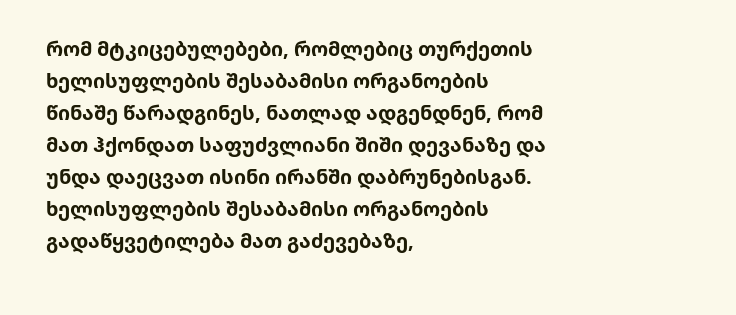რომ მტკიცებულებები, რომლებიც თურქეთის ხელისუფლების შესაბამისი ორგანოების წინაშე წარადგინეს, ნათლად ადგენდნენ, რომ მათ ჰქონდათ საფუძვლიანი შიში დევანაზე და უნდა დაეცვათ ისინი ირანში დაბრუნებისგან. ხელისუფლების შესაბამისი ორგანოების გადაწყვეტილება მათ გაძევებაზე,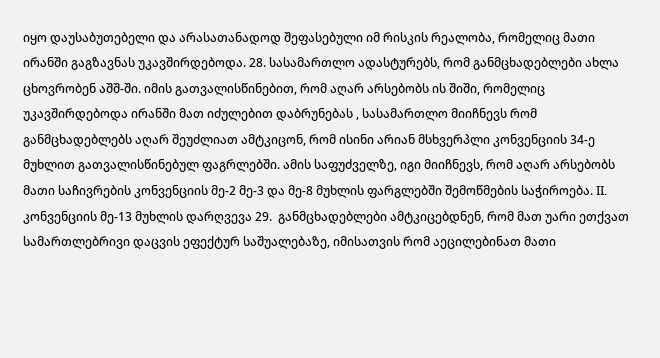იყო დაუსაბუთებელი და არასათანადოდ შეფასებული იმ რისკის რეალობა, რომელიც მათი ირანში გაგზავნას უკავშირდებოდა. 28. სასამართლო ადასტურებს, რომ განმცხადებლები ახლა ცხოვრობენ აშშ-ში. იმის გათვალისწინებით, რომ აღარ არსებობს ის შიში, რომელიც უკავშირდებოდა ირანში მათ იძულებით დაბრუნებას , სასამართლო მიიჩნევს რომ განმცხადებლებს აღარ შეუძლიათ ამტკიცონ, რომ ისინი არიან მსხვერპლი კონვენციის 34-ე მუხლით გათვალისწინებულ ფაგრლებში. ამის საფუძველზე, იგი მიიჩნევს, რომ აღარ არსებობს მათი საჩივრების კონვენციის მე-2 მე-3 და მე-8 მუხლის ფარგლებში შემოწმების საჭიროება. II. კონვენციის მე-13 მუხლის დარღვევა 29.  განმცხადებლები ამტკიცებდნენ, რომ მათ უარი ეთქვათ სამართლებრივი დაცვის ეფექტურ საშუალებაზე, იმისათვის რომ აეცილებინათ მათი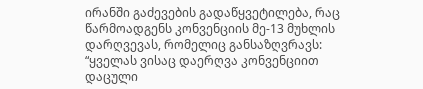ირანში გაძევების გადაწყვეტილება, რაც წარმოადგენს კონვენციის მე-13 მუხლის დარღვევას, რომელიც განსაზღვრავს:  “ყველას ვისაც დაერღვა კონვენციით დაცული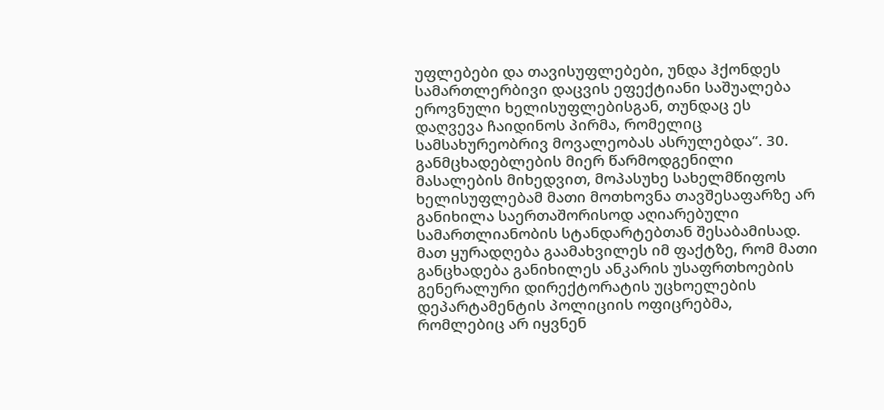უფლებები და თავისუფლებები, უნდა ჰქონდეს სამართლერბივი დაცვის ეფექტიანი საშუალება ეროვნული ხელისუფლებისგან, თუნდაც ეს დაღვევა ჩაიდინოს პირმა, რომელიც სამსახურეობრივ მოვალეობას ასრულებდა”. 30. განმცხადებლების მიერ წარმოდგენილი მასალების მიხედვით, მოპასუხე სახელმწიფოს ხელისუფლებამ მათი მოთხოვნა თავშესაფარზე არ განიხილა საერთაშორისოდ აღიარებული სამართლიანობის სტანდარტებთან შესაბამისად. მათ ყურადღება გაამახვილეს იმ ფაქტზე, რომ მათი განცხადება განიხილეს ანკარის უსაფრთხოების გენერალური დირექტორატის უცხოელების დეპარტამენტის პოლიციის ოფიცრებმა, რომლებიც არ იყვნენ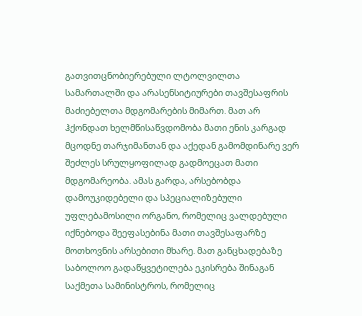გათვითცნობიერებული ლტოლვილთა სამართალში და არასენსიტიურები თავშესაფრის მაძიებელთა მდგომარების მიმართ. მათ არ ჰქონდათ ხელმწისაწვდომობა მათი ენის კარგად მცოდნე თარჯიმანთან და აქედან გამომდინარე ვერ შეძლეს სრულყოფილად გადმოეცათ მათი მდგომარეობა. ამას გარდა, არსებობდა დამოუკიდებელი და სპეციალიზებული უფლებამოსილი ორგანო, რომელიც ვალდებული იქნებოდა შეეფასებინა მათი თავშესაფარზე მოთხოვნის არსებითი მხარე. მათ განცხადებაზე საბოლოო გადაწყვეტილება ეკისრება შინაგან საქმეთა სამინისტროს, რომელიც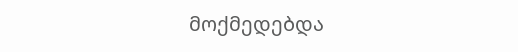მოქმედებდა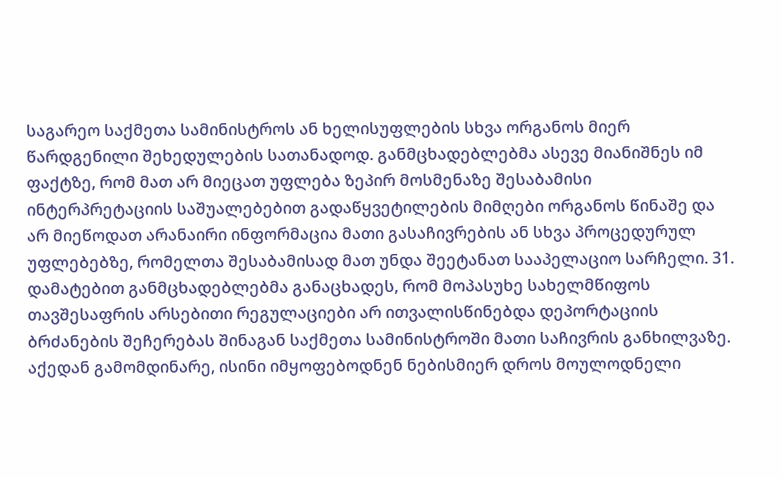საგარეო საქმეთა სამინისტროს ან ხელისუფლების სხვა ორგანოს მიერ წარდგენილი შეხედულების სათანადოდ. განმცხადებლებმა ასევე მიანიშნეს იმ ფაქტზე, რომ მათ არ მიეცათ უფლება ზეპირ მოსმენაზე შესაბამისი ინტერპრეტაციის საშუალებებით გადაწყვეტილების მიმღები ორგანოს წინაშე და არ მიეწოდათ არანაირი ინფორმაცია მათი გასაჩივრების ან სხვა პროცედურულ უფლებებზე, რომელთა შესაბამისად მათ უნდა შეეტანათ სააპელაციო სარჩელი. 31. დამატებით განმცხადებლებმა განაცხადეს, რომ მოპასუხე სახელმწიფოს თავშესაფრის არსებითი რეგულაციები არ ითვალისწინებდა დეპორტაციის ბრძანების შეჩერებას შინაგან საქმეთა სამინისტროში მათი საჩივრის განხილვაზე. აქედან გამომდინარე, ისინი იმყოფებოდნენ ნებისმიერ დროს მოულოდნელი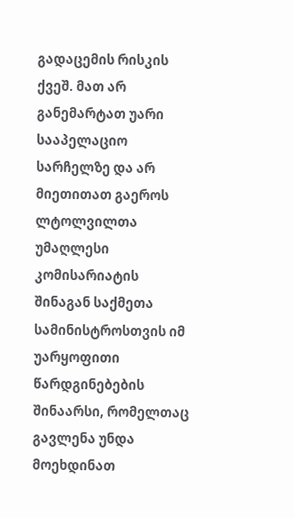გადაცემის რისკის ქვეშ. მათ არ განემარტათ უარი სააპელაციო სარჩელზე და არ მიეთითათ გაეროს ლტოლვილთა უმაღლესი კომისარიატის შინაგან საქმეთა სამინისტროსთვის იმ უარყოფითი წარდგინებების შინაარსი, რომელთაც გავლენა უნდა მოეხდინათ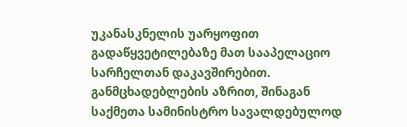უკანასკნელის უარყოფით გადაწყვეტილებაზე მათ სააპელაციო სარჩელთან დაკავშირებით. განმცხადებლების აზრით, შინაგან საქმეთა სამინისტრო სავალდებულოდ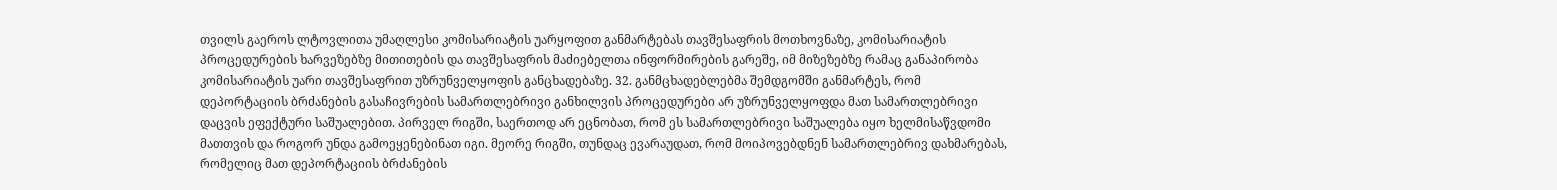თვილს გაეროს ლტოვლითა უმაღლესი კომისარიატის უარყოფით განმარტებას თავშესაფრის მოთხოვნაზე, კომისარიატის პროცედურების ხარვეზებზე მითითების და თავშესაფრის მაძიებელთა ინფორმირების გარეშე, იმ მიზეზებზე რამაც განაპირობა კომისარიატის უარი თავშესაფრით უზრუნველყოფის განცხადებაზე. 32. განმცხადებლებმა შემდგომში განმარტეს, რომ დეპორტაციის ბრძანების გასაჩივრების სამართლებრივი განხილვის პროცედურები არ უზრუნველყოფდა მათ სამართლებრივი დაცვის ეფექტური საშუალებით. პირველ რიგში, საერთოდ არ ეცნობათ, რომ ეს სამართლებრივი საშუალება იყო ხელმისაწვდომი მათთვის და როგორ უნდა გამოეყენებინათ იგი. მეორე რიგში, თუნდაც ევარაუდათ, რომ მოიპოვებდნენ სამართლებრივ დახმარებას, რომელიც მათ დეპორტაციის ბრძანების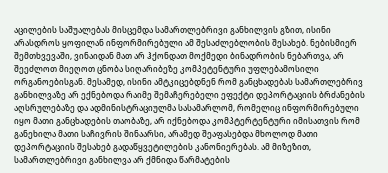აცილების საშუალებას მისცემდა სამართლებრივი განხილვის გზით, ისინი არასდროს ყოფილან ინფორმირებული ამ შესაძლებლობის შესახებ. ნებისმიერ შემთხვევაში, ვინაიდან მათ არ ჰქონდათ მოქმედი ბინადრობის ნებართვა, არ შეეძლოთ მიეღოთ ცნობა სიღარიბეზე კომპეტენტური უფლებამოსილი ორგანოებისგან. მესამედ, ისინი ამტკიცებდნენ რომ განცხადებას სამართლებრივ განხილვაზე არ ექნებოდა რაიმე შემაჩერებელი ეფექტი დეპორტაციის ბრძანების აღსრულებაზე და ადმინისტრაციულმა სასამარლომ, რომელიც ინფორმირებული იყო მათი განცხადების თაობაზე, არ იქნებოდა კომპტერტენტური იმისათვის რომ განეხილა მათი საჩივრის შინაარსი, არამედ შეაფასებდა მხოლოდ მათი დეპორტაციის შესახებ გადაწყვეტილების კანონიერებას. ამ მიზეზით, სამართლებრივი განხილვა არ ქმნიდა წარმატების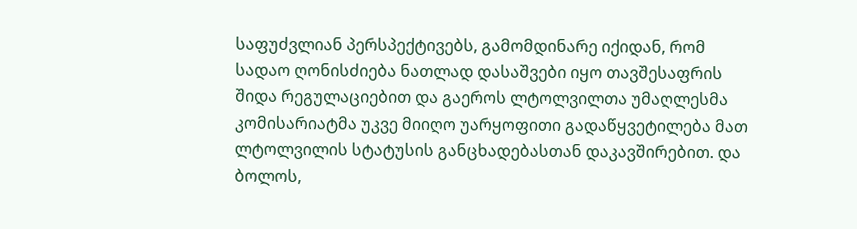საფუძვლიან პერსპექტივებს, გამომდინარე იქიდან, რომ სადაო ღონისძიება ნათლად დასაშვები იყო თავშესაფრის შიდა რეგულაციებით და გაეროს ლტოლვილთა უმაღლესმა კომისარიატმა უკვე მიიღო უარყოფითი გადაწყვეტილება მათ ლტოლვილის სტატუსის განცხადებასთან დაკავშირებით. და ბოლოს,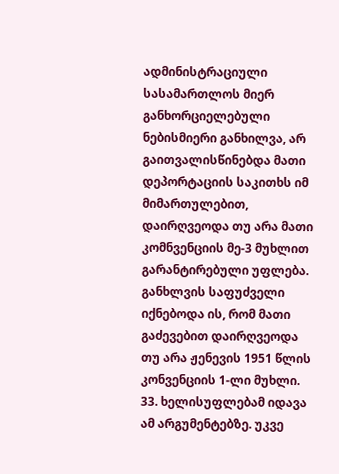ადმინისტრაციული სასამართლოს მიერ განხორციელებული ნებისმიერი განხილვა, არ გაითვალისწინებდა მათი დეპორტაციის საკითხს იმ მიმართულებით, დაირღვეოდა თუ არა მათი კომნვენციის მე-3 მუხლით გარანტირებული უფლება. განხლვის საფუძველი იქნებოდა ის, რომ მათი გაძევებით დაირღვეოდა თუ არა ჟენევის 1951 წლის კონვენციის 1-ლი მუხლი. 33. ხელისუფლებამ იდავა ამ არგუმენტებზე. უკვე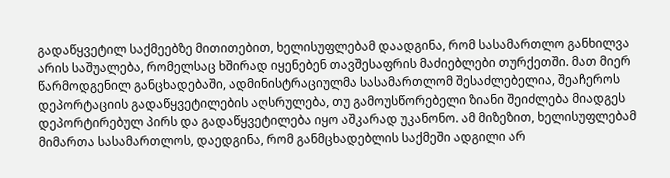გადაწყვეტილ საქმეებზე მითითებით, ხელისუფლებამ დაადგინა, რომ სასამართლო განხილვა არის საშუალება, რომელსაც ხშირად იყენებენ თავშესაფრის მაძიებლები თურქეთში. მათ მიერ წარმოდგენილ განცხადებაში, ადმინისტრაციულმა სასამართლომ შესაძლებელია, შეაჩეროს დეპორტაციის გადაწყვეტილების აღსრულება, თუ გამოუსწორებელი ზიანი შეიძლება მიადგეს დეპორტირებულ პირს და გადაწყვეტილება იყო აშკარად უკანონო. ამ მიზეზით, ხელისუფლებამ მიმართა სასამართლოს, დაედგინა, რომ განმცხადებლის საქმეში ადგილი არ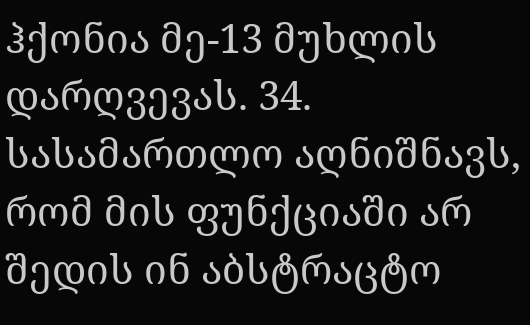ჰქონია მე-13 მუხლის დარღვევას. 34. სასამართლო აღნიშნავს, რომ მის ფუნქციაში არ შედის ინ აბსტრაცტო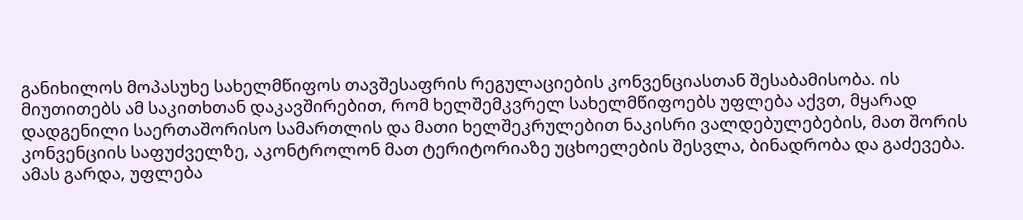განიხილოს მოპასუხე სახელმწიფოს თავშესაფრის რეგულაციების კონვენციასთან შესაბამისობა. ის მიუთითებს ამ საკითხთან დაკავშირებით, რომ ხელშემკვრელ სახელმწიფოებს უფლება აქვთ, მყარად დადგენილი საერთაშორისო სამართლის და მათი ხელშეკრულებით ნაკისრი ვალდებულებების, მათ შორის კონვენციის საფუძველზე, აკონტროლონ მათ ტერიტორიაზე უცხოელების შესვლა, ბინადრობა და გაძევება. ამას გარდა, უფლება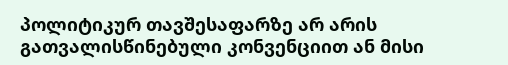პოლიტიკურ თავშესაფარზე არ არის გათვალისწინებული კონვენციით ან მისი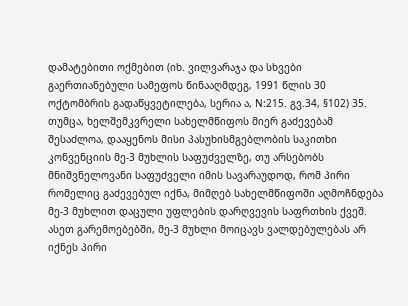დამატებითი ოქმებით (იხ. ვილვარაჯა და სხვები გაერთიანებული სამეფოს წინააღმდეგ, 1991 წლის 30 ოქტომბრის გადაწყვეტილება, სერია ა, N:215. გვ.34, §102) 35. თუმცა, ხელშემკვრელი სახელმწიფოს მიერ გაძევებამ შესაძლოა, დააყენოს მისი პასუხისმგებლობის საკითხი კონვენციის მე-3 მუხლის საფუძველზე, თუ არსებობს მნიშვნელოვანი საფუძველი იმის სავარაუდოდ, რომ პირი რომელიც გაძევებულ იქნა, მიმღებ სახელმწიფოში აღმოჩნდება მე-3 მუხლით დაცული უფლების დარღვევის საფრთხის ქვეშ. ასეთ გარემოებებში, მე-3 მუხლი მოიცავს ვალდებულებას არ იქნეს პირი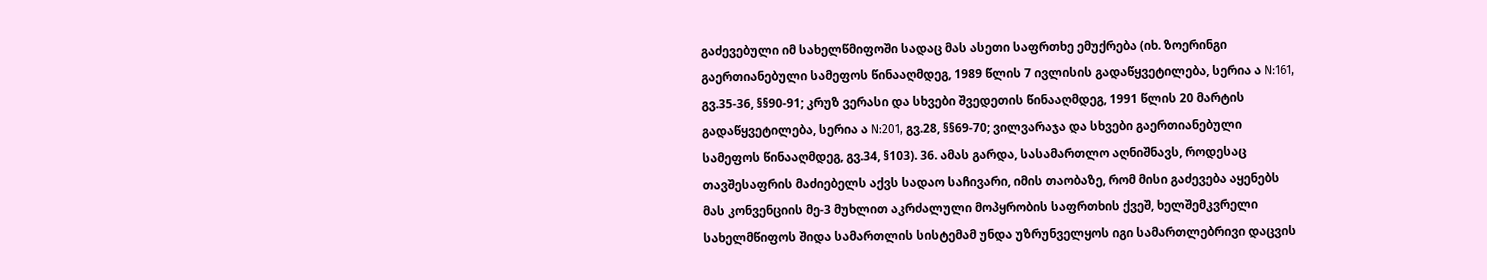გაძევებული იმ სახელწმიფოში სადაც მას ასეთი საფრთხე ემუქრება (იხ. ზოერინგი გაერთიანებული სამეფოს წინააღმდეგ, 1989 წლის 7 ივლისის გადაწყვეტილება, სერია ა N:161, გვ.35-36, §§90-91; კრუზ ვერასი და სხვები შვედეთის წინააღმდეგ, 1991 წლის 20 მარტის გადაწყვეტილება, სერია ა N:201, გვ.28, §§69-70; ვილვარაჯა და სხვები გაერთიანებული სამეფოს წინააღმდეგ, გვ.34, §103). 36. ამას გარდა, სასამართლო აღნიშნავს, როდესაც თავშესაფრის მაძიებელს აქვს სადაო საჩივარი, იმის თაობაზე, რომ მისი გაძევება აყენებს მას კონვენციის მე-3 მუხლით აკრძალული მოპყრობის საფრთხის ქვეშ, ხელშემკვრელი სახელმწიფოს შიდა სამართლის სისტემამ უნდა უზრუნველყოს იგი სამართლებრივი დაცვის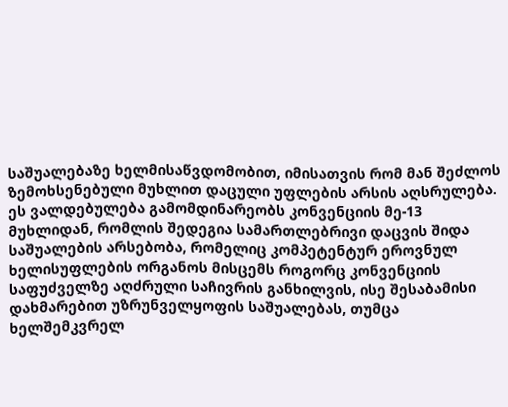საშუალებაზე ხელმისაწვდომობით, იმისათვის რომ მან შეძლოს ზემოხსენებული მუხლით დაცული უფლების არსის აღსრულება. ეს ვალდებულება გამომდინარეობს კონვენციის მე-13 მუხლიდან, რომლის შედეგია სამართლებრივი დაცვის შიდა საშუალების არსებობა, რომელიც კომპეტენტურ ეროვნულ ხელისუფლების ორგანოს მისცემს როგორც კონვენციის საფუძველზე აღძრული საჩივრის განხილვის, ისე შესაბამისი დახმარებით უზრუნველყოფის საშუალებას, თუმცა ხელშემკვრელ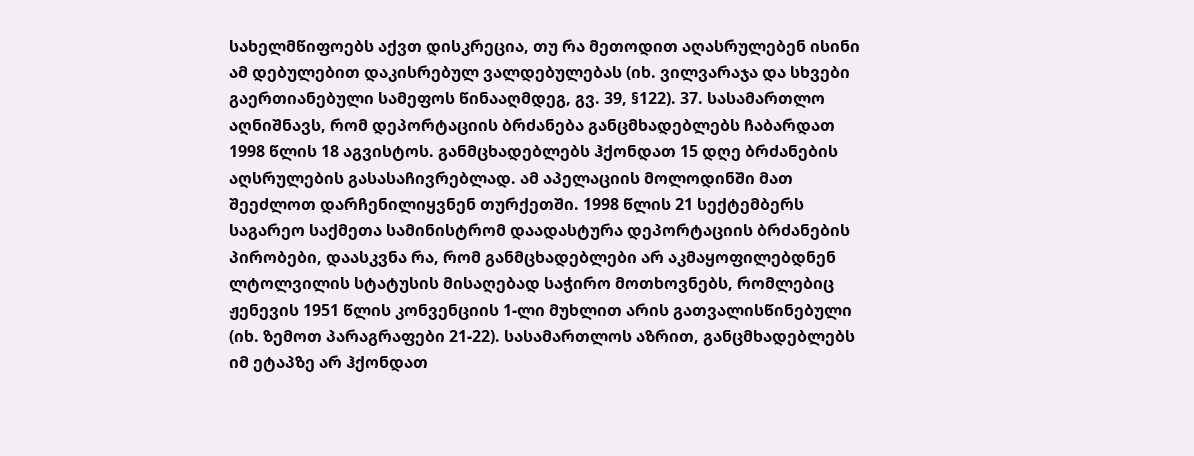სახელმწიფოებს აქვთ დისკრეცია, თუ რა მეთოდით აღასრულებენ ისინი ამ დებულებით დაკისრებულ ვალდებულებას (იხ. ვილვარაჯა და სხვები გაერთიანებული სამეფოს წინააღმდეგ, გვ. 39, §122). 37. სასამართლო აღნიშნავს, რომ დეპორტაციის ბრძანება განცმხადებლებს ჩაბარდათ 1998 წლის 18 აგვისტოს. განმცხადებლებს ჰქონდათ 15 დღე ბრძანების აღსრულების გასასაჩივრებლად. ამ აპელაციის მოლოდინში მათ შეეძლოთ დარჩენილიყვნენ თურქეთში. 1998 წლის 21 სექტემბერს საგარეო საქმეთა სამინისტრომ დაადასტურა დეპორტაციის ბრძანების პირობები, დაასკვნა რა, რომ განმცხადებლები არ აკმაყოფილებდნენ ლტოლვილის სტატუსის მისაღებად საჭირო მოთხოვნებს, რომლებიც ჟენევის 1951 წლის კონვენციის 1-ლი მუხლით არის გათვალისწინებული (იხ. ზემოთ პარაგრაფები 21-22). სასამართლოს აზრით, განცმხადებლებს იმ ეტაპზე არ ჰქონდათ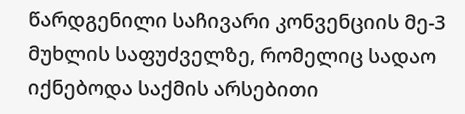წარდგენილი საჩივარი კონვენციის მე-3 მუხლის საფუძველზე, რომელიც სადაო იქნებოდა საქმის არსებითი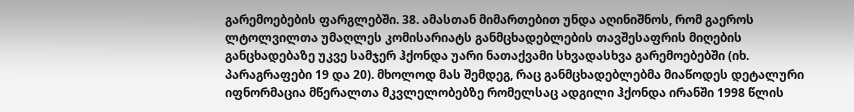გარემოებების ფარგლებში. 38. ამასთან მიმართებით უნდა აღინიშნოს, რომ გაეროს ლტოლვილთა უმაღლეს კომისარიატს განმცხადებლების თავშესაფრის მიღების განცხადებაზე უკვე სამჯერ ჰქონდა უარი ნათაქვამი სხვადასხვა გარემოებებში (იხ. პარაგრაფები 19 და 20). მხოლოდ მას შემდეგ, რაც განმცხადებლებმა მიაწოდეს დეტალური იფნორმაცია მწერალთა მკვლელობებზე რომელსაც ადგილი ჰქონდა ირანში 1998 წლის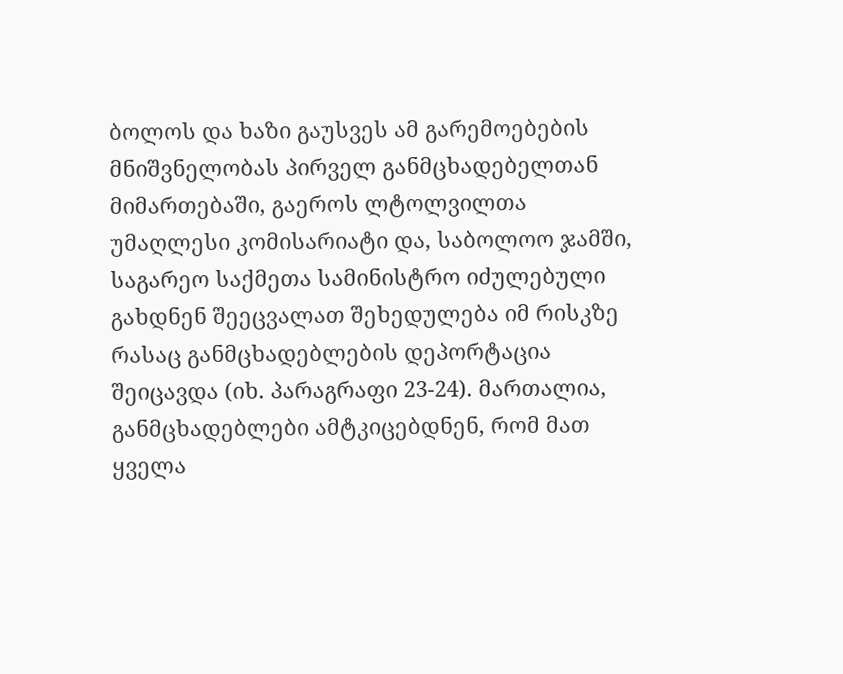ბოლოს და ხაზი გაუსვეს ამ გარემოებების მნიშვნელობას პირველ განმცხადებელთან მიმართებაში, გაეროს ლტოლვილთა უმაღლესი კომისარიატი და, საბოლოო ჯამში, საგარეო საქმეთა სამინისტრო იძულებული გახდნენ შეეცვალათ შეხედულება იმ რისკზე რასაც განმცხადებლების დეპორტაცია შეიცავდა (იხ. პარაგრაფი 23-24). მართალია, განმცხადებლები ამტკიცებდნენ, რომ მათ ყველა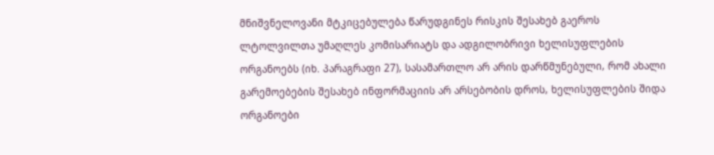მნიშვნელოვანი მტკიცებულება წარუდგინეს რისკის შესახებ გაეროს ლტოლვილთა უმაღლეს კომისარიატს და ადგილობრივი ხელისუფლების ორგანოებს (იხ. პარაგრაფი 27), სასამართლო არ არის დარწმუნებული, რომ ახალი გარემოებების შესახებ ინფორმაციის არ არსებობის დროს, ხელისუფლების შიდა ორგანოები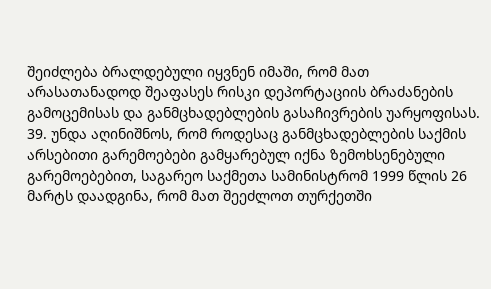შეიძლება ბრალდებული იყვნენ იმაში, რომ მათ არასათანადოდ შეაფასეს რისკი დეპორტაციის ბრაძანების გამოცემისას და განმცხადებლების გასაჩივრების უარყოფისას. 39. უნდა აღინიშნოს, რომ როდესაც განმცხადებლების საქმის არსებითი გარემოებები გამყარებულ იქნა ზემოხსენებული გარემოებებით, საგარეო საქმეთა სამინისტრომ 1999 წლის 26 მარტს დაადგინა, რომ მათ შეეძლოთ თურქეთში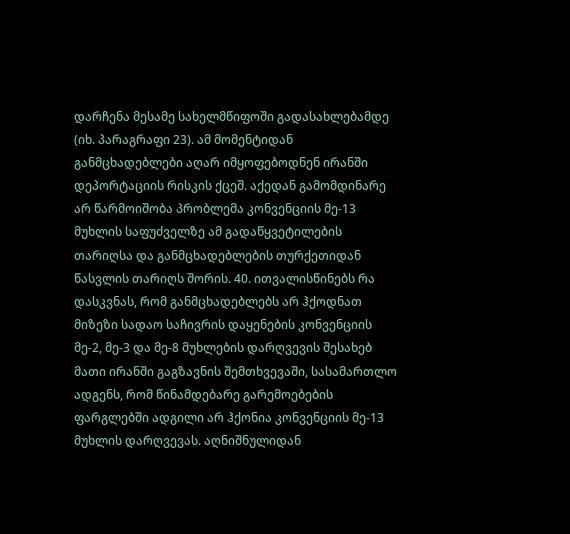დარჩენა მესამე სახელმწიფოში გადასახლებამდე (იხ. პარაგრაფი 23). ამ მომენტიდან განმცხადებლები აღარ იმყოფებოდნენ ირანში დეპორტაციის რისკის ქცეშ. აქედან გამომდინარე არ წარმოიშობა პრობლემა კონვენციის მე-13 მუხლის საფუძველზე ამ გადაწყვეტილების თარიღსა და განმცხადებლების თურქეთიდან წასვლის თარიღს შორის. 40. ითვალისწინებს რა დასკვნას, რომ განმცხადებლებს არ ჰქოდნათ მიზეზი სადაო საჩივრის დაყენების კონვენციის მე-2, მე-3 და მე-8 მუხლების დარღვევის შესახებ მათი ირანში გაგზავნის შემთხვევაში, სასამართლო ადგენს, რომ წინამდებარე გარემოებების ფარგლებში ადგილი არ ჰქონია კონვენციის მე-13 მუხლის დარღვევას. აღნიშნულიდან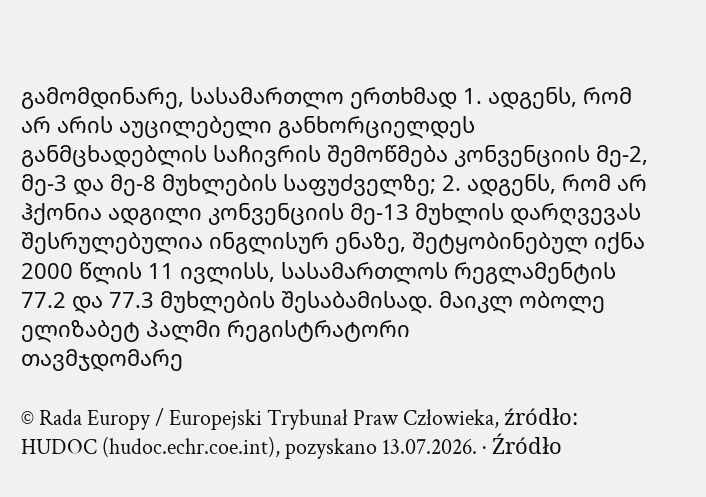გამომდინარე, სასამართლო ერთხმად 1. ადგენს, რომ არ არის აუცილებელი განხორციელდეს განმცხადებლის საჩივრის შემოწმება კონვენციის მე-2, მე-3 და მე-8 მუხლების საფუძველზე; 2. ადგენს, რომ არ ჰქონია ადგილი კონვენციის მე-13 მუხლის დარღვევას შესრულებულია ინგლისურ ენაზე, შეტყობინებულ იქნა 2000 წლის 11 ივლისს, სასამართლოს რეგლამენტის 77.2 და 77.3 მუხლების შესაბამისად. მაიკლ ობოლე              ელიზაბეტ პალმი რეგისტრატორი              თავმჯდომარე

© Rada Europy / Europejski Trybunał Praw Człowieka, źródło: HUDOC (hudoc.echr.coe.int), pozyskano 13.07.2026. · Źródło